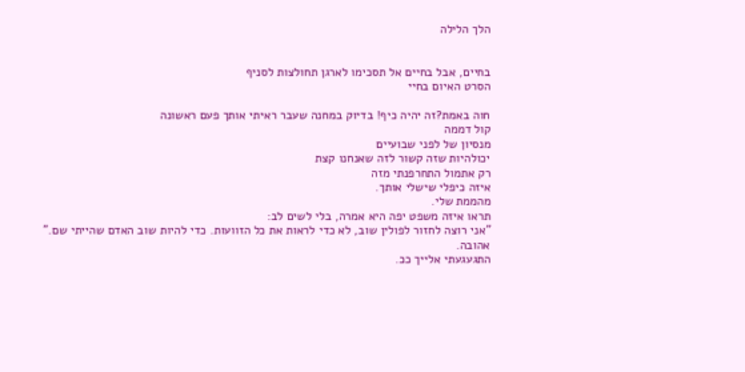הלך הלילה


בחיים, אבל בחיים אל תסכימו לארגן תחולצות לסניף
הסרט האיום בחיי

חוה באמת?זה יהיה כיף! בדיוק במחנה שעבר ראיתי אותך פעם ראשונה
קול דממה
מנסיון של לפני שבועיים
יכולהיות שזה קשור לזה שאנחנו קצת
רק אתמול התחרפנתי מזה
איזה כיפלי שישלי אותך.
מהממת שלי.
תראו איזה משפט יפה היא אמרה, בלי לשים לב:
"אני רוצה לחזור לפולין שוב, לא כדי לראות את כל הזוועות. כדי להיות שוב האדם שהייתי שם."
אהובה.
התגעגעתי אלייך ככ.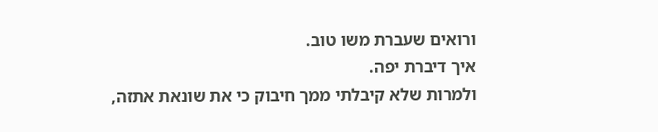ורואים שעברת משו טוב.
איך דיברת יפה.
ולמרות שלא קיבלתי ממך חיבוק כי את שונאת אתזה,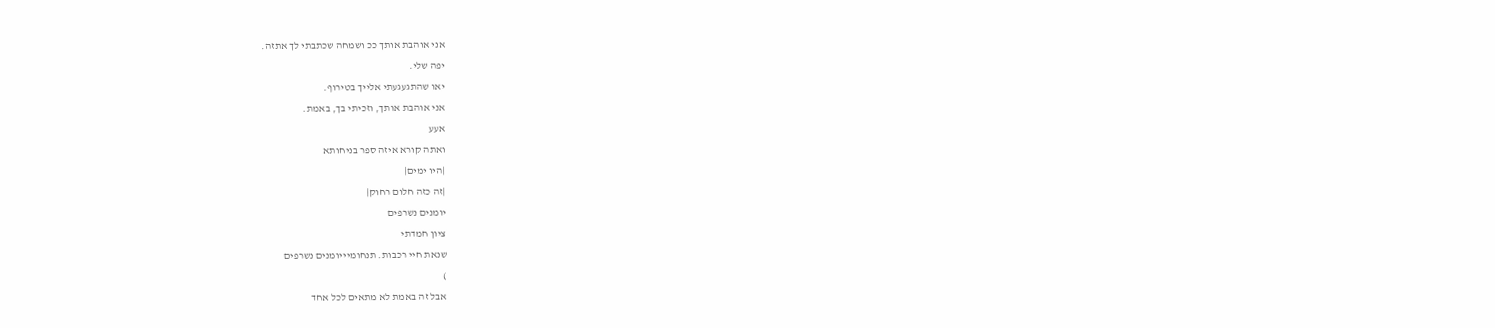אני אוהבת אותך ככ ושמחה שכתבתי לך אתזה.
יפה שלי.
יאו שהתגעגעתי אלייך בטירוף.
אני אוהבת אותך, וזכיתי בך, באמת.
אעע
ואתה קורא איזה ספר בניחותא
|היו ימים|
|זה כזה חלום רחוק|
יומנים נשרפים
ציון חמדתי
שנאת חיי רכבות. תנחומיייומנים נשרפים
)
אבל זה באמת לא מתאים לכל אחד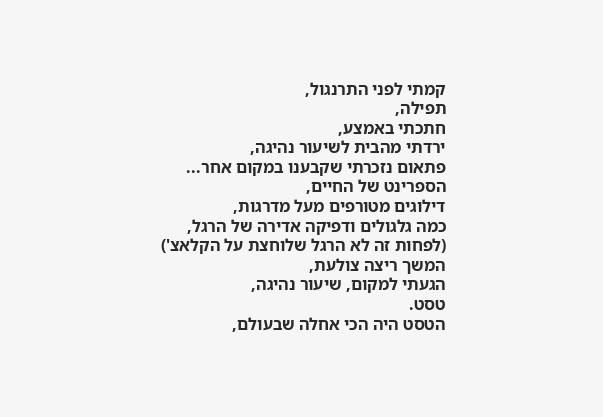קמתי לפני התרנגול,
תפילה,
חתכתי באמצע,
ירדתי מהבית לשיעור נהיגה,
פתאום נזכרתי שקבענו במקום אחר...
הספרינט של החיים,
דילוגים מטורפים מעל מדרגות,
כמה גלגולים ודפיקה אדירה של הרגל,
(לפחות זה לא הרגל שלוחצת על הקלאצ')
המשך ריצה צולעת,
הגעתי למקום, שיעור נהיגה,
טסט.
הטסט היה הכי אחלה שבעולם,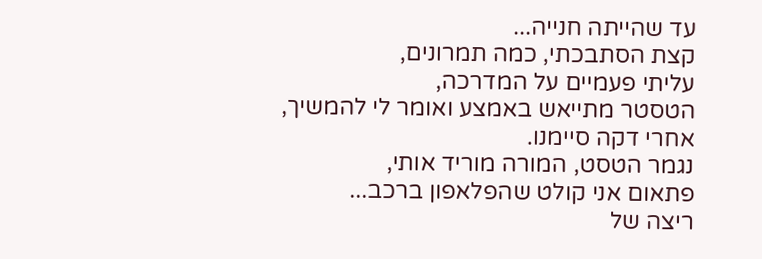עד שהייתה חנייה...
קצת הסתבכתי, כמה תמרונים,
עליתי פעמיים על המדרכה,
הטסטר מתייאש באמצע ואומר לי להמשיך,
אחרי דקה סיימנו.
נגמר הטסט, המורה מוריד אותי,
פתאום אני קולט שהפלאפון ברכב...
ריצה של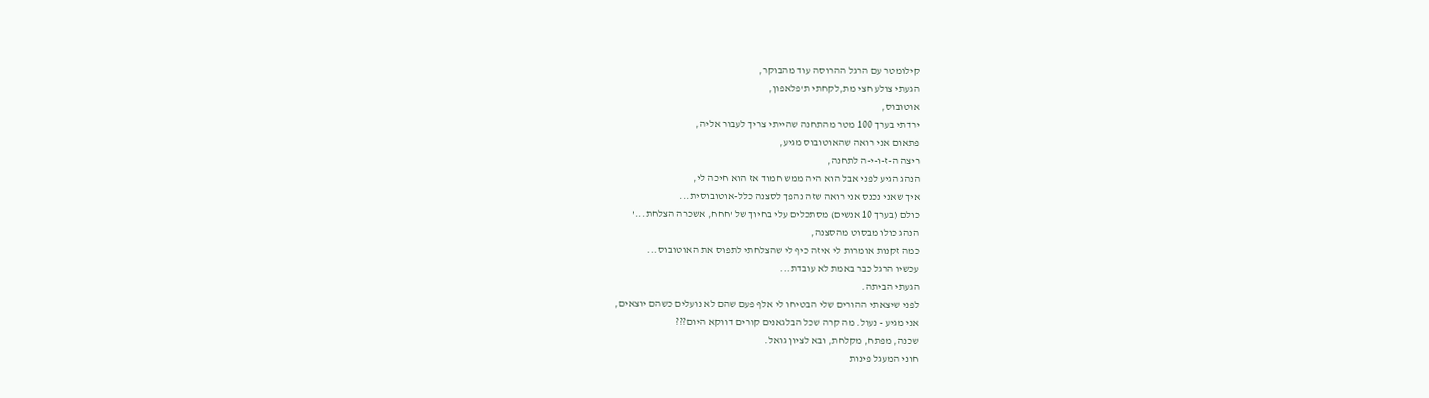קילומטר עם הרגל ההרוסה עוד מהבוקר,
הגעתי צולע חצי מת,לקחתי ת'פלאפון,
אוטובוס,
ירדתי בערך 100 מטר מהתחנה שהייתי צריך לעבור אליה,
פתאום אני רואה שהאוטובוס מגיע,
ריצה ה-ז-ו-י-ה לתחנה,
הנהג הגיע לפני אבל הוא היה ממש חמוד אז הוא חיכה לי,
איך שאני נכנס אני רואה שזה נהפך לסצנה כלל-אוטובוסית...
כולם (בערך 10 אנשים) מסתכלים עלי בחיוך של 'חחח, אשכרה הצלחת...'
הנהג כולו מבסוט מהסצנה,
כמה זקנות אומרות לי איזה כיף לי שהצלחתי לתפוס את האוטובוס...
עכשיו הרגל כבר באמת לא עובדת...
הגעתי הביתה.
לפני שיצאתי ההורים שלי הבטיחו לי אלף פעם שהם לא נועלים כשהם יוצאים,
אני מגיע - נעול. מה קרה שכל הבלגאנים קורים דווקא היום???
שכנה, מפתח, מקלחת, ובא לציון גואל.
חוני המעגל פינות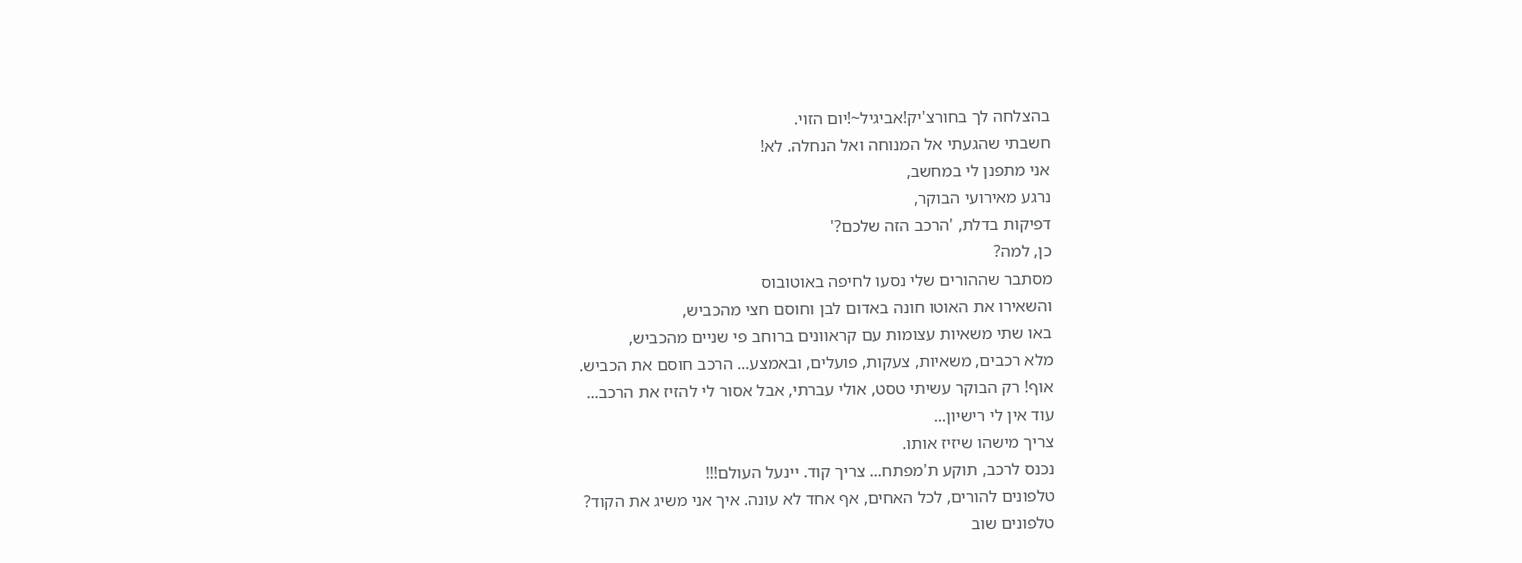בהצלחה לך בחורצ'יק!אביגיל~!יום הזוי.
חשבתי שהגעתי אל המנוחה ואל הנחלה. לא!
אני מתפנן לי במחשב,
נרגע מאירועי הבוקר,
דפיקות בדלת, 'הרכב הזה שלכם?'
כן, למה?
מסתבר שההורים שלי נסעו לחיפה באוטובוס
והשאירו את האוטו חונה באדום לבן וחוסם חצי מהכביש,
באו שתי משאיות עצומות עם קראוונים ברוחב פי שניים מהכביש,
מלא רכבים, משאיות, צעקות, פועלים, ובאמצע... הרכב חוסם את הכביש.
אוף! רק הבוקר עשיתי טסט, אולי עברתי, אבל אסור לי להזיז את הרכב...
עוד אין לי רישיון...
צריך מישהו שיזיז אותו.
נכנס לרכב, תוקע ת'מפתח... צריך קוד. יינעל העולם!!!
טלפונים להורים, לכל האחים, אף אחד לא עונה. איך אני משיג את הקוד?
טלפונים שוב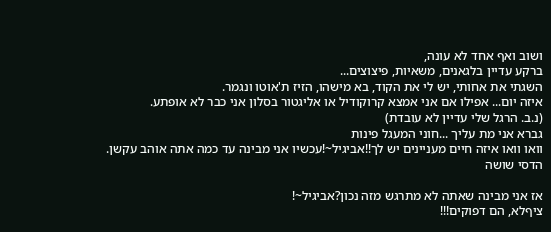ושוב ואף אחד לא עונה,
ברקע עדיין בלגאנים, משאיות, פיצוצים...
השגתי את אחותי, יש לי את הקוד, בא מישהו, הזיז ת'אוטו ונגמר.
איזה יום... אפילו אם אני אמצא קרוקודיל או אליגטור בסלון אני כבר לא אופתע.
(נ.ב. הרגל שלי עדיין לא עובדת)
גברא אני מת עליך ...חוני המעגל פינות
וואו וואו איזה חיים מעניינים יש לך!!אביגיל~!עכשיו אני מבינה עד כמה אתה אוהב עקשן.
הדסי שושה

אז אני מבינה שאתה לא מתרגש מזה נכון?אביגיל~!
ציףלא, הם דפוקים!!!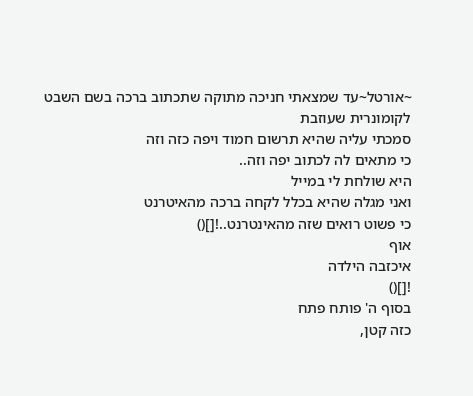~אורטל~עד שמצאתי חניכה מתוקה שתכתוב ברכה בשם השבט לקומונרית שעוזבת
סמכתי עליה שהיא תרשום חמוד ויפה כזה וזה
כי מתאים לה לכתוב יפה וזה..
היא שולחת לי במייל
ואני מגלה שהיא בכלל לקחה ברכה מהאיטרנט
כי פשוט רואים שזה מהאינטרנט..![]()
אוף
איכזבה הילדה
![]()
בסוף ה' פותח פתח
כזה קטן,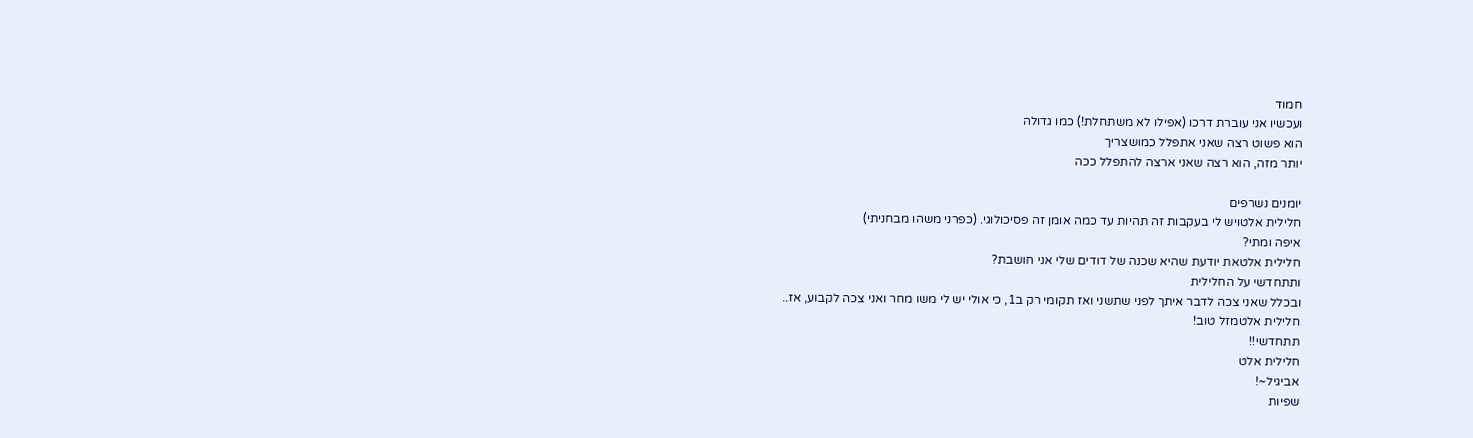חמוד
ועכשיו אני עוברת דרכו (אפילו לא משתחלת!) כמו גדולה
הוא פשוט רצה שאני אתפלל כמושצריך
יותר מזה, הוא רצה שאני ארצה להתפלל ככה

יומנים נשרפים
חלילית אלטויש לי בעקבות זה תהיות עד כמה אומן זה פסיכולוגי. (כפרני משהו מבחניתי)
איפה ומתי?
חלילית אלטאת יודעת שהיא שכנה של דודים שלי אני חושבת?
ותתחדשי על החלילית
ובכלל שאני צכה לדבר איתך לפני שתשני ואז תקומי רק ב1, כי אולי יש לי משו מחר ואני צכה לקבוע, אז..
חלילית אלטמזל טוב!
תתחדשי!!
חלילית אלט
אביגיל~!
שפיות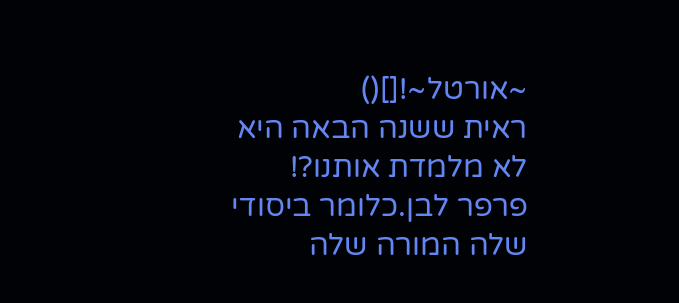~אורטל~![]()
ראית ששנה הבאה היא לא מלמדת אותנו?!
פרפר לבן.כלומר ביסודי שלה המורה שלה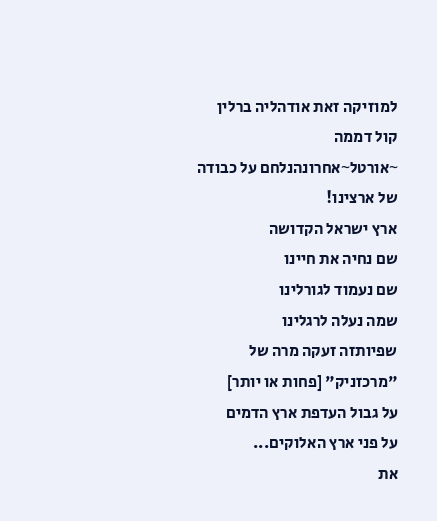למוזיקה זאת אודהליה ברלין
קול דממה
~אורטל~אחרונהנלחם על כבודה של ארצינו!
ארץ ישראל הקדושה
שם נחיה את חיינו
שם נעמוד לגורלינו
שמה נעלה לרגלינו
שפיותזה זעקה מרה של "מרכזניק" [פחות או יותר]
על גבול העדפת ארץ הדמים
על פני ארץ האלוקים...
את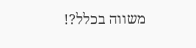משווה בכלל?!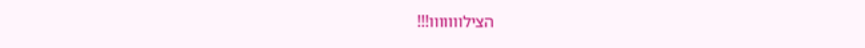הצילווווווו!!!